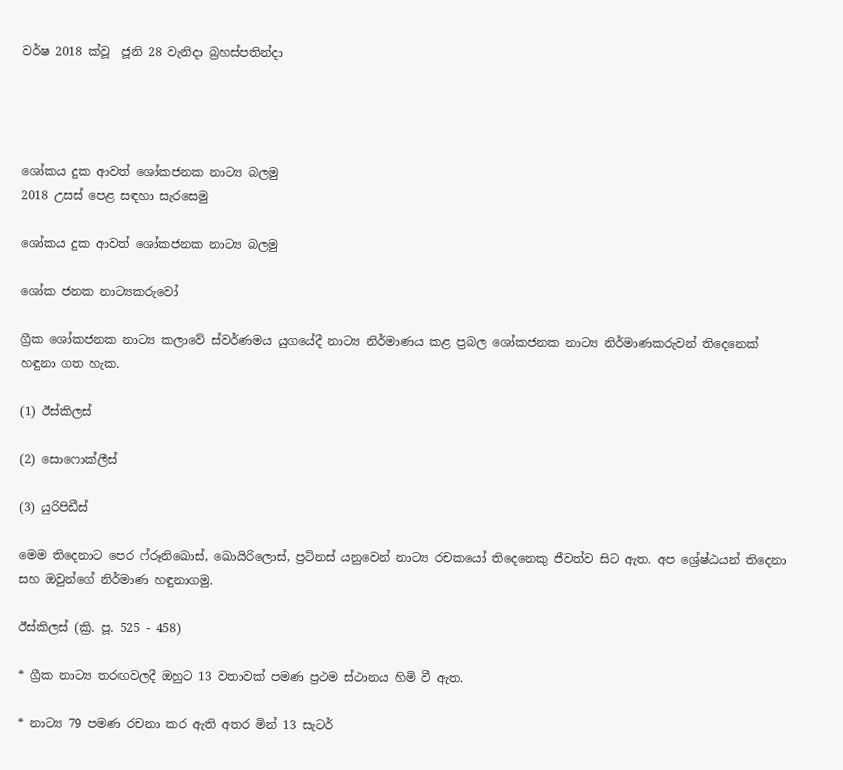වර්ෂ 2018 ක්වූ  ජූනි 28 වැනිදා බ්‍රහස්පතින්දා




ශෝකය දුක ආවත් ශෝකජනක නාට්‍ය බලමු
2018 උසස් පෙළ සඳහා සැරසෙමු

ශෝකය දුක ආවත් ශෝකජනක නාට්‍ය බලමු

ශෝක ජනක නාට්‍යකරුවෝ

ග්‍රීක ශෝකජනක නාට්‍ය කලාවේ ස්වර්ණමය යුගයේදී නාට්‍ය නිර්මාණය කළ ප්‍රබල ශෝකජනක නාට්‍ය නිර්මාණකරුවන් තිදෙනෙක් හඳුනා ගත හැක.

(1) ඊස්කිලස්

(2) සොෆොක්ලීස්

(3) යුරිපිඩීස්

මෙම තිදෙනාට පෙර ෆ්රූනිඛොස්, ඛොයිරිලොස්, ප්‍රටිනස් යනුවෙන් නාට්‍ය රචකයෝ තිදෙනෙකු ජීවත්ව සිට ඇත. අප ශ්‍රේෂ්ඨයන් තිදෙනා සහ ඔවුන්ගේ නිර්මාණ හඳුනාගමු.

ඊස්කිලස් (ක්‍රි. පූ. 525 - 458)

* ග්‍රීක නාට්‍ය තරඟවලදී ඔහුට 13 වතාවක් පමණ ප්‍රථම ස්ථානය හිමි වී ඇත.

* නාට්‍ය 79 පමණ රචනා කර ඇති අතර මින් 13 සැටර්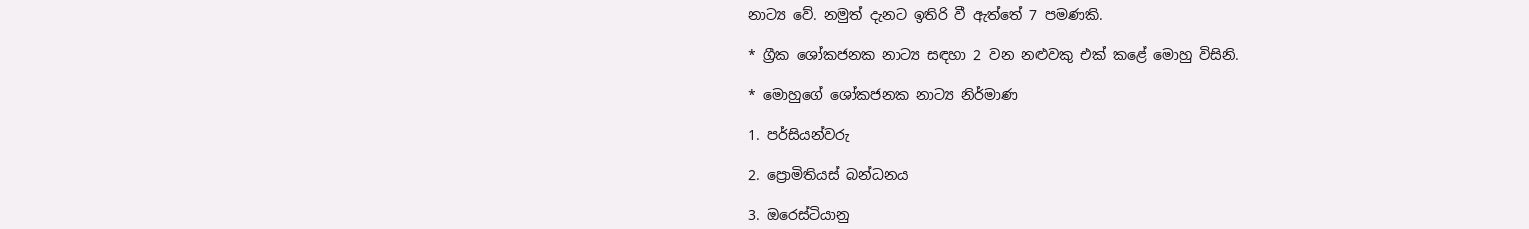නාට්‍ය වේ. නමුත් දැනට ඉතිරි වී ඇත්තේ 7 පමණකි.

* ග්‍රීක ශෝකජනක නාට්‍ය සඳහා 2 වන නළුවකු එක් කළේ මොහු විසිනි.

* මොහුගේ ශෝකජනක නාට්‍ය නිර්මාණ

1. පර්සියන්වරු

2. ප්‍රොමිතියස් බන්ධනය

3. ඔරෙස්ටියානු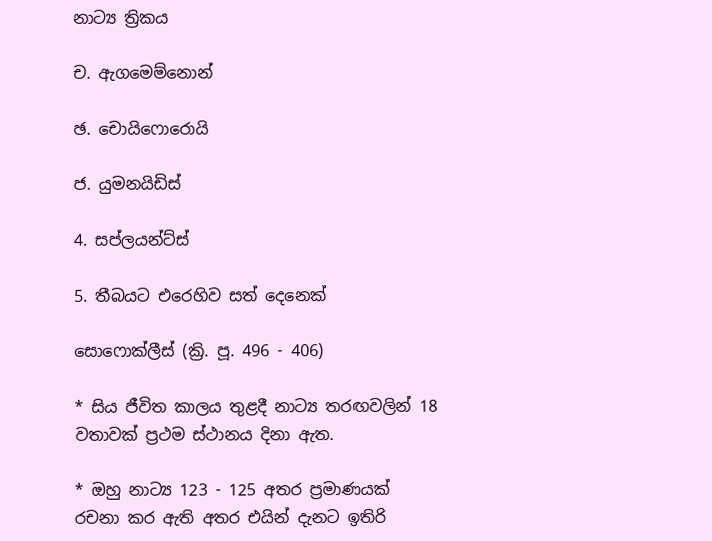නාට්‍ය ත්‍රිකය

ච. ඇගමෙම්නොන්

ඡ. චොයිෆොරොයි

ජ. යුමනයිඩිස්

4. සප්ලයන්ට්ස්

5. තීබයට එරෙහිව සත් දෙනෙක්

සොෆොක්ලීස් (ක්‍රි. පූ. 496 - 406)

* සිය ජීවිත කාලය තුළදී නාට්‍ය තරඟවලින් 18 වතාවක් ප්‍රථම ස්ථානය දිනා ඇත.

* ඔහු නාට්‍ය 123 - 125 අතර ප්‍රමාණයක් රචනා කර ඇති අතර එයින් දැනට ඉතිරි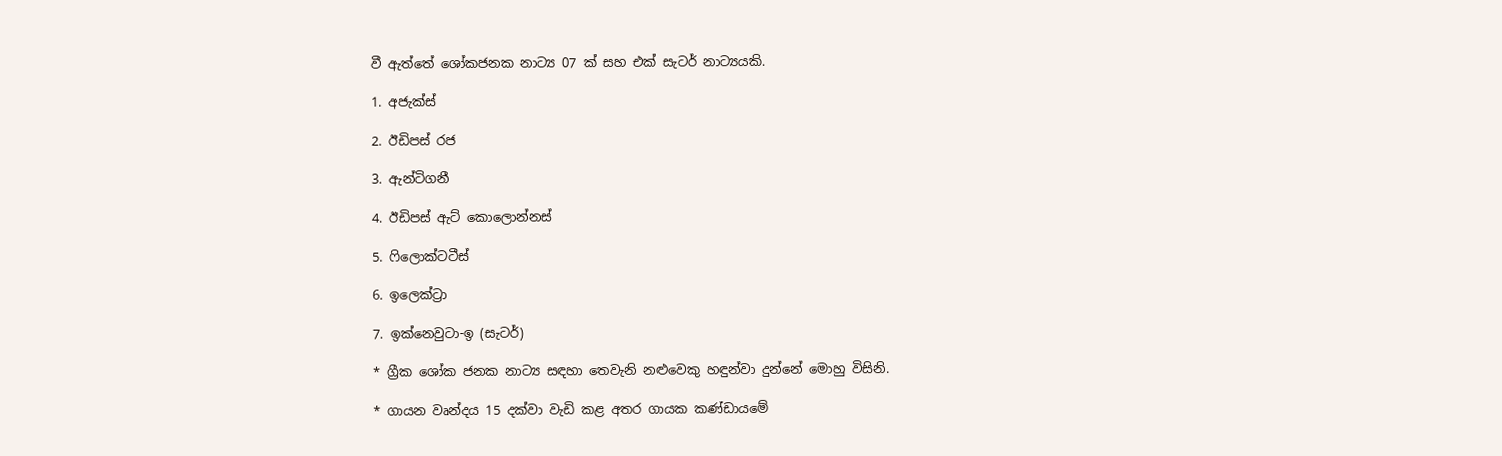වී ඇත්තේ ශෝකජනක නාට්‍ය 07 ක් සහ එක් සැටර් නාට්‍යයකි.

1. අජැක්ස්

2. ඊඩිපස් රජ

3. ඇන්ටිගනී

4. ඊඩිපස් ඇට් කොලොන්නස්

5. ෆිලොක්ටටීස්

6. ඉලෙක්ට්‍රා

7. ඉක්නෙවුටා-ඉ (සැටර්)

* ග්‍රීක ශෝක ජනක නාට්‍ය සඳහා තෙවැනි නළුවෙකු හඳුන්වා දුන්නේ මොහු විසිනි.

* ගායන වෘන්දය 15 දක්වා වැඩි කළ අතර ගායක කණ්ඩායමේ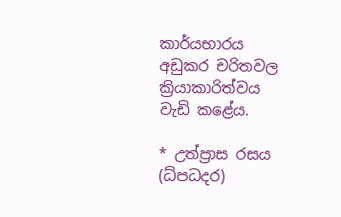කාර්යභාරය අඩුකර චරිතවල ක්‍රියාකාරිත්වය වැඩි කළේය.

* උත්ප්‍රාස රසය (ධ්පධදර)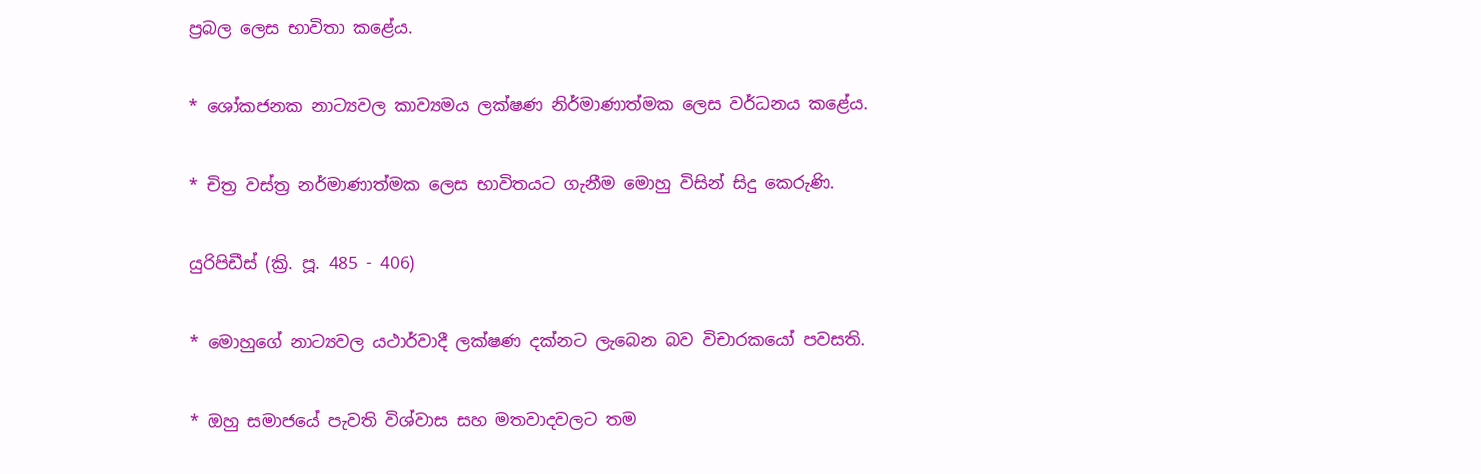ප්‍රබල ලෙස භාවිතා කළේය.

* ශෝකජනක නාට්‍යවල කාව්‍යමය ලක්ෂණ නිර්මාණාත්මක ලෙස වර්ධනය කළේය.

* චිත්‍ර වස්ත්‍ර නර්මාණාත්මක ලෙස භාවිතයට ගැනීම මොහු විසින් සිදු කෙරුණි.

යුරිපිඩීස් (ක්‍රි. පූ. 485 - 406)

* මොහුගේ නාට්‍යවල යථාර්වාදී ලක්ෂණ දක්නට ලැබෙන බව විචාරකයෝ පවසති.

* ඔහු සමාජයේ පැවති විශ්වාස සහ මතවාදවලට තම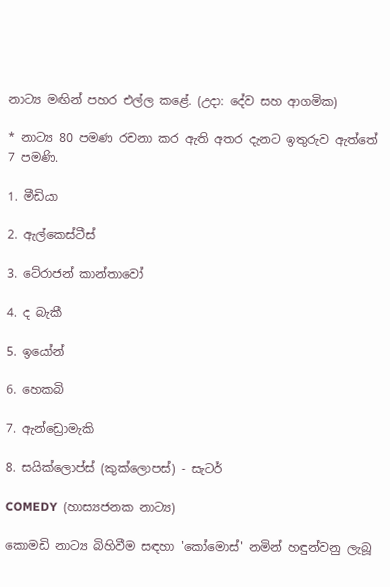නාට්‍ය මඟින් පහර එල්ල කළේ. (උදා: දේව සහ ආගමික)

* නාට්‍ය 80 පමණ රචනා කර ඇති අතර දැනට ඉතුරුව ඇත්තේ 7 පමණි.

1. මීඩියා

2. ඇල්කෙස්ටීස්

3. ටේ‍රාජන් කාන්තාවෝ

4. ද බැකී

5. ඉයෝන්

6. හෙකබි

7. ඇන්ඩ්‍රොමැකි

8. සයික්ලොප්ස් (කුක්ලොපස්) - සැටර්

COMEDY  (හාස්‍යජනක නාට්‍ය)

කොමඩි නාට්‍ය බිහිවීම සඳහා 'කෝමොස්' නමින් හඳුන්වනු ලැබූ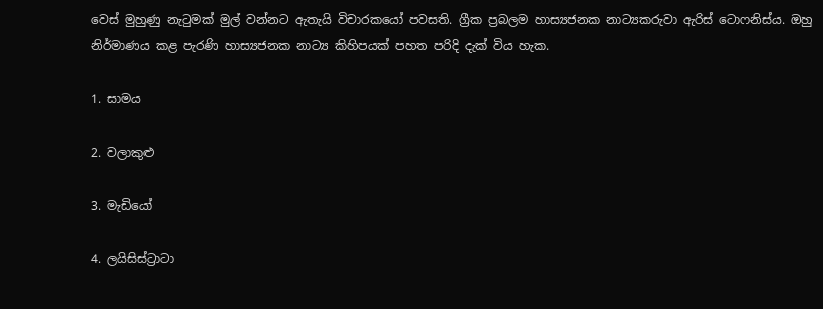වෙස් මුහුණු නැටුමක් මුල් වන්නට ඇතැයි විචාරකයෝ පවසති. ග්‍රීක ප්‍රබලම හාස්‍යජනක නාට්‍යකරුවා ඇරිස් ටොෆනිස්ය. ඔහු නිර්මාණය කළ පැරණි හාස්‍යජනක නාට්‍ය කිහිපයක් පහත පරිදි දැක් විය හැක.

1. සාමය

2. වලාකුළු

3. මැඩියෝ

4. ලයිසිස්ට්‍රාටා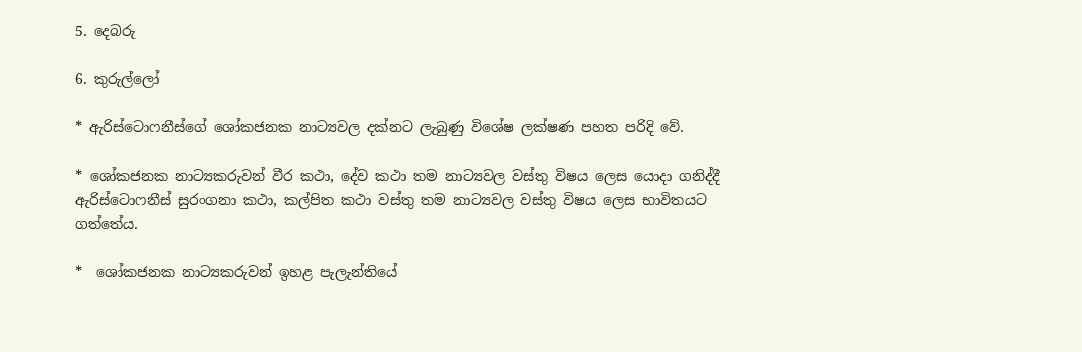5. දෙබරු

6. කුරුල්ලෝ

* ඇරිස්ටොෆනීස්ගේ ශෝකජනක නාට්‍යවල දක්නට ලැබුණු විශේෂ ලක්ෂණ පහත පරිදි වේ.

* ශෝකජනක නාට්‍යකරුවන් වීර කථා, දේව කථා තම නාට්‍යවල වස්තු විෂය ලෙස යොදා ගනිද්දී ඇරිස්ටොෆනීස් සුරංගනා කථා, කල්පිත කථා වස්තු තම නාට්‍යවල වස්තු විෂය ලෙස භාවිතයට ගත්තේය.

*  ශෝකජනක නාට්‍යකරුවන් ඉහළ පැලැන්තියේ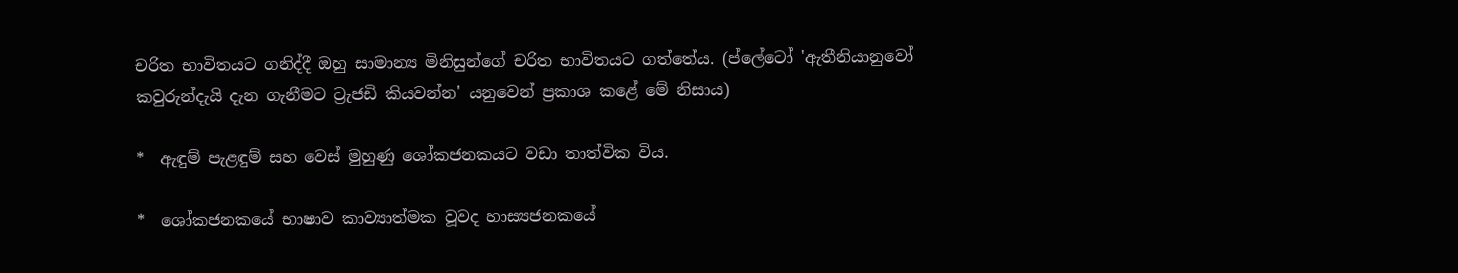චරිත භාවිතයට ගනිද්දී ඔහු සාමාන්‍ය මිනිසුන්ගේ චරිත භාවිතයට ගත්තේය. (ප්ලේටෝ 'ඇතීනියානුවෝ කවුරුන්දැයි දැන ගැනීමට ට්‍රැජඩි කියවන්න' යනුවෙන් ප්‍රකාශ කළේ මේ නිසාය)

*  ඇඳුම් පැළඳුම් සහ වෙස් මුහුණු ශෝකජනකයට වඩා තාත්වික විය.

*  ශෝකජනකයේ භාෂාව කාව්‍යාත්මක වූවද හාස්‍යජනකයේ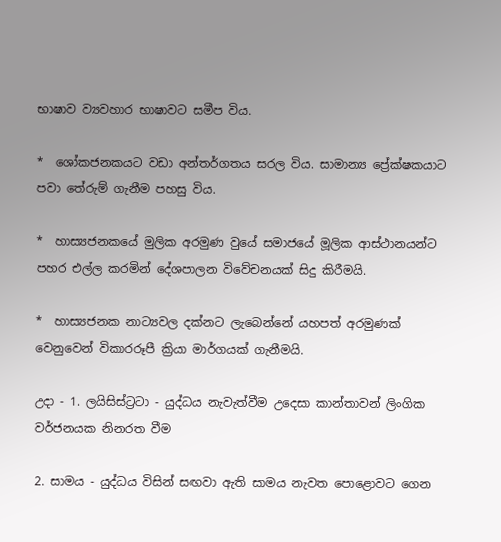භාෂාව ව්‍යවහාර භාෂාවට සමීප විය.

*  ශෝකජනකයට වඩා අන්තර්ගතය සරල විය. සාමාන්‍ය ප්‍රේක්ෂකයාට පවා තේරුම් ගැනීම පහසු විය.

*  හාස්‍යජනකයේ මුලික අරමුණ වුයේ සමාජයේ මූලික ආස්ථානයන්ට පහර එල්ල කරමින් දේශපාලන විවේචනයක් සිදු කිරීමයි.

*  හාස්‍යජනක නාට්‍යවල දක්නට ලැබෙන්නේ යහපත් අරමුණක් වෙනුවෙන් විකාරරූපී ක්‍රියා මාර්ගයක් ගැනීමයි.

උදා - 1. ලයිසිස්ට්‍රටා - යුද්ධය නැවැත්වීම උදෙසා කාන්තාවන් ලිංගික වර්ජනයක නිනරත වීම

2. සාමය - යුද්ධය විසින් සඟවා ඇති සාමය නැවත පොළොවට ගෙන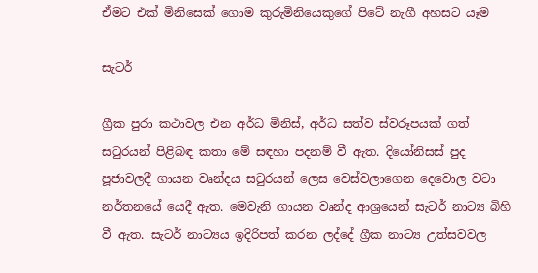ඒමට එක් මිනිසෙක් ගොම කුරුමිනියෙකුගේ පිටේ නැගී අහසට යෑම

සැටර්

ග්‍රීක පුරා කථාවල එන අර්ධ මිනිස්, අර්ධ සත්ව ස්වරූපයක් ගත් සටුරයන් පිළිබඳ කතා මේ සඳහා පදනම් වී ඇත. දියෝනිසස් පුද පූජාවලදී ගායන වෘන්දය සටුරයන් ලෙස වෙස්වලාගෙන දෙවොල වටා නර්තනයේ යෙදී ඇත. මෙවැනි ගායන වෘන්ද ආශ්‍රයෙන් සැටර් නාට්‍ය බිහි වී ඇත. සැටර් නාට්‍යය ඉදිරිපත් කරන ලද්දේ ග්‍රීක නාට්‍ය උත්සවවල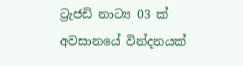ට්‍රැජඩි නාට්‍ය 03 ක් අවසානයේ වින්දනයක්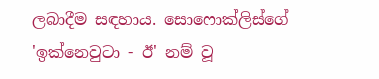ලබාදීම සඳහාය. සොෆොක්ලිස්ගේ 'ඉක්නෙවුටා - ඊ' නම් වූ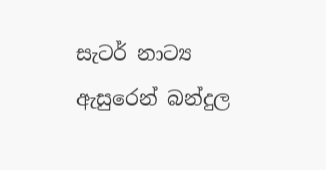සැටර් නාට්‍ය ඇසුරෙන් බන්දුල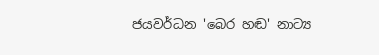ජයවර්ධන 'බෙර හඬ' නාට්‍ය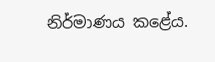නිර්මාණය කළේය.